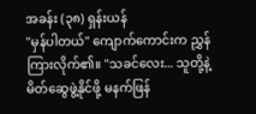အခန်း (၃၈) ရှန်းယန်
"မှန်ပါတယ်" ကျောက်ကောင်းက ညွှန်ကြားလိုက်၏။ "သခင်လေး... သူတို့နဲ့ မိတ်ဆွေဖွဲ့နိုင်ဖို့ မနက်ဖြန်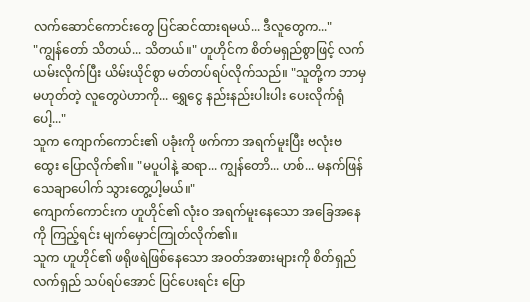လက်ဆောင်ကောင်းတွေ ပြင်ဆင်ထားရမယ်... ဒီလူတွေက..."
"ကျွန်တော် သိတယ်... သိတယ်။" ဟူဟိုင်က စိတ်မရှည်စွာဖြင့် လက်ယမ်းလိုက်ပြီး ယိမ်းယိုင်စွာ မတ်တပ်ရပ်လိုက်သည်။ "သူတို့က ဘာမှမဟုတ်တဲ့ လူတွေပဲဟာကို... ရွှေငွေ နည်းနည်းပါးပါး ပေးလိုက်ရုံပေါ့..."
သူက ကျောက်ကောင်း၏ ပခုံးကို ဖက်ကာ အရက်မူးပြီး ဗလုံးဗထွေး ပြောလိုက်၏။ "မပူပါနဲ့ ဆရာ... ကျွန်တောိ... ဟစ်... မနက်ဖြန် သေချာပေါက် သွားတွေ့ပါ့မယ်။"
ကျောက်ကောင်းက ဟူဟိုင်၏ လုံးဝ အရက်မူးနေသော အခြေအနေကို ကြည့်ရင်း မျက်မှောင်ကြုတ်လိုက်၏။
သူက ဟူဟိုင်၏ ဖရိုဖရဲဖြစ်နေသော အဝတ်အစားများကို စိတ်ရှည်လက်ရှည် သပ်ရပ်အောင် ပြင်ပေးရင်း ပြော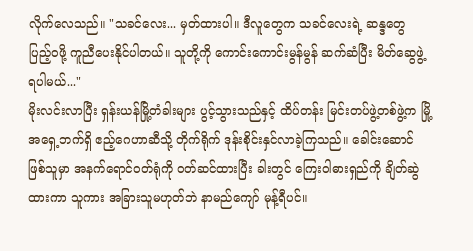လိုက်လေသည်။ "သခင်လေး... မှတ်ထားပါ။ ဒီလူတွေက သခင်လေးရဲ့ ဆန္ဒတွေ ပြည့်ဝဖို့ ကူညီပေးနိုင်ပါတယ်။ သူတို့ကို ကောင်းကောင်းမွန်မွန် ဆက်ဆံပြီး မိတ်ဆွေဖွဲ့ရပါမယ်..."
မိုးလင်းလာပြီး ရှန်းယန်မြို့တံခါးများ ပွင့်သွားသည်နှင့် ထိပ်တန်း မြင်းတပ်ဖွဲ့တစ်ဖွဲ့က မြို့အရှေ့ဘက်ရှိ ဧည့်ဂေဟာဆီသို့ တိုက်ရိုက် ဒုန်းစိုင်းနှင်လာခဲ့ကြသည်။ ခေါင်းဆောင်ဖြစ်သူမှာ အနက်ရောင်ဝတ်ရုံကို ဝတ်ဆင်ထားပြီး ခါးတွင် ကြေးဝါဓားရှည်ကို ချိတ်ဆွဲထားကာ သူကား အခြားသူမဟုတ်ဘဲ နာမည်ကျော် မုန့်ရီပင်။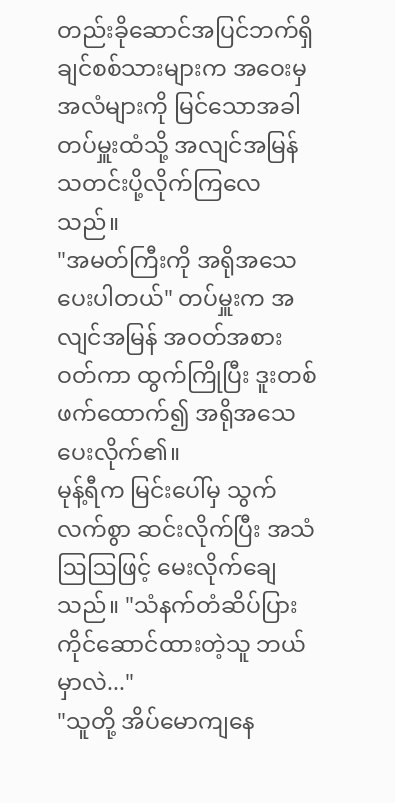တည်းခိုဆောင်အပြင်ဘက်ရှိ ချင်စစ်သားများက အဝေးမှ အလံများကို မြင်သောအခါ တပ်မှူးထံသို့ အလျင်အမြန် သတင်းပို့လိုက်ကြလေသည်။
"အမတ်ကြီးကို အရိုအသေပေးပါတယ်" တပ်မှူးက အလျင်အမြန် အဝတ်အစားဝတ်ကာ ထွက်ကြိုပြီး ဒူးတစ်ဖက်ထောက်၍ အရိုအသေပေးလိုက်၏။
မုန့်ရီက မြင်းပေါ်မှ သွက်လက်စွာ ဆင်းလိုက်ပြီး အသံဩဩဖြင့် မေးလိုက်ချေသည်။ "သံနက်တံဆိပ်ပြား ကိုင်ဆောင်ထားတဲ့သူ ဘယ်မှာလဲ..."
"သူတို့ အိပ်မောကျနေ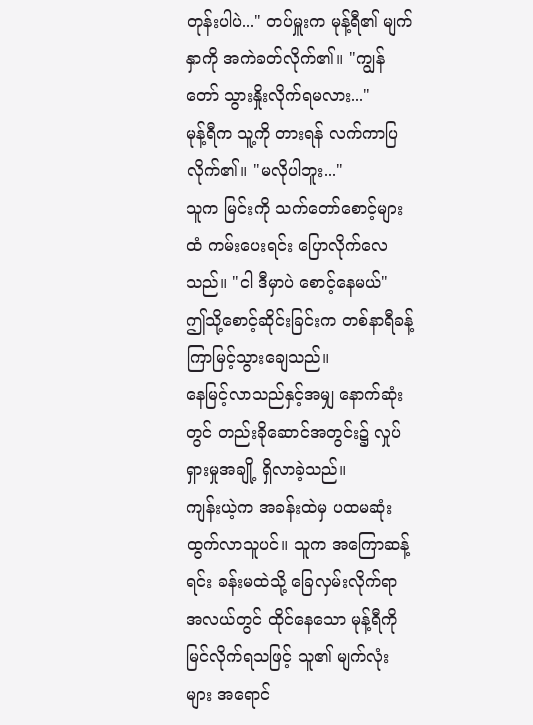တုန်းပါပဲ..." တပ်မှူးက မုန့်ရီ၏ မျက်နှာကို အကဲခတ်လိုက်၏။ "ကျွန်တော် သွားနှိုးလိုက်ရမလား..."
မုန့်ရီက သူ့ကို တားရန် လက်ကာပြလိုက်၏။ "မလိုပါဘူး..."
သူက မြင်းကို သက်တော်စောင့်များထံ ကမ်းပေးရင်း ပြောလိုက်လေသည်။ "ငါ ဒီမှာပဲ စောင့်နေမယ်"
ဤသို့စောင့်ဆိုင်းခြင်းက တစ်နာရီခန့် ကြာမြင့်သွားချေသည်။
နေမြင့်လာသည်နှင့်အမျှ နောက်ဆုံးတွင် တည်းခိုဆောင်အတွင်း၌ လှုပ်ရှားမှုအချို့ ရှိလာခဲ့သည်။
ကျန်းယဲ့က အခန်းထဲမှ ပထမဆုံး ထွက်လာသူပင်။ သူက အကြောဆန့်ရင်း ခန်းမထဲသို့ ခြေလှမ်းလိုက်ရာ အလယ်တွင် ထိုင်နေသော မုန့်ရီကို မြင်လိုက်ရသဖြင့် သူ၏ မျက်လုံးများ အရောင်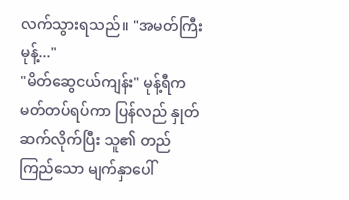လက်သွားရသည်။ "အမတ်ကြီးမုန့်..."
"မိတ်ဆွေငယ်ကျန်း" မုန့်ရီက မတ်တပ်ရပ်ကာ ပြန်လည် နှုတ်ဆက်လိုက်ပြီး သူ၏ တည်ကြည်သော မျက်နှာပေါ်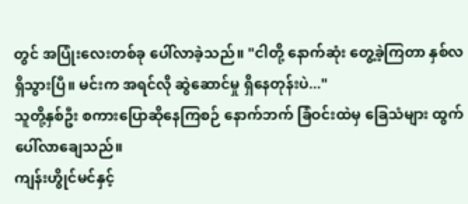တွင် အပြုံးလေးတစ်ခု ပေါ်လာခဲ့သည်။ "ငါတို့ နောက်ဆုံး တွေ့ခဲ့ကြတာ နှစ်လရှိသွားပြီ။ မင်းက အရင်လို ဆွဲဆောင်မှု ရှိနေတုန်းပဲ..."
သူတို့နှစ်ဦး စကားပြောဆိုနေကြစဉ် နောက်ဘက် ခြံဝင်းထဲမှ ခြေသံများ ထွက်ပေါ်လာချေသည်။
ကျန်းဟွိုင်မင်နှင့်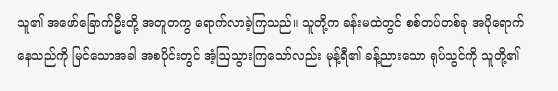သူ၏ အဖော်ခြောက်ဦးတို့ အတူတကွ ရောက်လာခဲ့ကြသည်။ သူတို့က ခန်းမထဲတွင် စစ်တပ်တစ်ခု အပိုရောက်နေသည်ကို မြင်သောအခါ အစပိုင်းတွင် အံ့ဩသွားကြသော်လည်း မုန့်ရီ၏ ခန့်ညားသော ရုပ်သွင်ကို သူတို့၏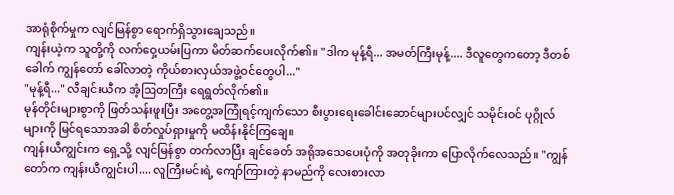အာရုံစိုက်မှုက လျင်မြန်စွာ ရောက်ရှိသွားချေသည်။
ကျန်းယဲ့က သူတို့ကို လက်ဝှေ့ယမ်းပြကာ မိတ်ဆက်ပေးလိုက်၏။ "ဒါက မုန့်ရီ... အမတ်ကြီးမုန့်.... ဒီလူတွေကတော့ ဒီတစ်ခေါက် ကျွန်တော် ခေါ်လာတဲ့ ကိုယ်စားလှယ်အဖွဲ့ဝင်တွေပါ..."
"မုန့်ရီ..." လီချင်းယီက အံ့ဩတကြီး ရေရွတ်လိုက်၏။
မုန်တိုင်းများစွာကို ဖြတ်သန်းဖူးပြီး အတွေ့အကြုံရင့်ကျက်သော စီးပွားရေးခေါင်းဆောင်များပင်လျှင် သမိုင်းဝင် ပုဂ္ဂိုလ်များကို မြင်ရသောအခါ စိတ်လှုပ်ရှားမှုကို မထိန်းနိုင်ကြချေ။
ကျန်းယီကျွင်းက ရှေ့သို့ လျင်မြန်စွာ တက်လာပြီး ချင်ခေတ် အရိုအသေပေးပုံကို အတုခိုးကာ ပြောလိုက်လေသည်။ "ကျွန်တော်က ကျန်းယီကျွင်းပါ.... လူကြီးမင်းရဲ့ ကျော်ကြားတဲ့ နာမည်ကို လေးစားလာ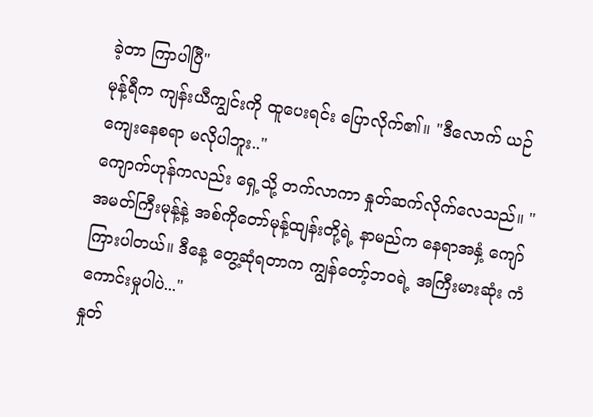ခဲ့တာ ကြာပါပြီ"
မုန့်ရီက ကျန်းယီကျွင်းကို ထူပေးရင်း ပြောလိုက်၏။ "ဒီလောက် ယဉ်ကျေးနေစရာ မလိုပါဘူး.."
ကျောက်ဟုန်ကလည်း ရှေ့သို့ တက်လာကာ နှုတ်ဆက်လိုက်လေသည်။ "အမတ်ကြီးမုန့်နဲ့ အစ်ကိုတော်မုန့်ထျန်းတို့ရဲ့ နာမည်က နေရာအနှံ့ ကျော်ကြားပါတယ်။ ဒီနေ့ တွေ့ဆုံရတာက ကျွန်တော့်ဘဝရဲ့ အကြီးမားဆုံး ကံကောင်းမှုပါပဲ..."
နှုတ်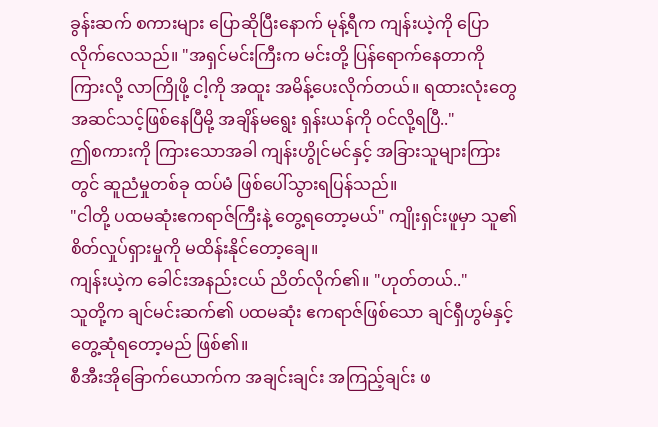ခွန်းဆက် စကားများ ပြောဆိုပြီးနောက် မုန့်ရီက ကျန်းယဲ့ကို ပြောလိုက်လေသည်။ "အရှင်မင်းကြီးက မင်းတို့ ပြန်ရောက်နေတာကို ကြားလို့ လာကြိုဖို့ ငါ့ကို အထူး အမိန့်ပေးလိုက်တယ်။ ရထားလုံးတွေ အဆင်သင့်ဖြစ်နေပြီမို့ အချိန်မရွေး ရှန်းယန်ကို ဝင်လို့ရပြီ.."
ဤစကားကို ကြားသောအခါ ကျန်းဟွိုင်မင်နှင့် အခြားသူများကြားတွင် ဆူညံမှုတစ်ခု ထပ်မံ ဖြစ်ပေါ်သွားရပြန်သည်။
"ငါတို့ ပထမဆုံးဧကရာဇ်ကြီးနဲ့ တွေ့ရတော့မယ်" ကျိုးရှင်းဖူမှာ သူ၏ စိတ်လှုပ်ရှားမှုကို မထိန်းနိုင်တော့ချေ။
ကျန်းယဲ့က ခေါင်းအနည်းငယ် ညိတ်လိုက်၏။ "ဟုတ်တယ်.."
သူတို့က ချင်မင်းဆက်၏ ပထမဆုံး ဧကရာဇ်ဖြစ်သော ချင်ရှီဟွမ်နှင့် တွေ့ဆုံရတော့မည် ဖြစ်၏။
စီအီးအိုခြောက်ယောက်က အချင်းချင်း အကြည့်ချင်း ဖ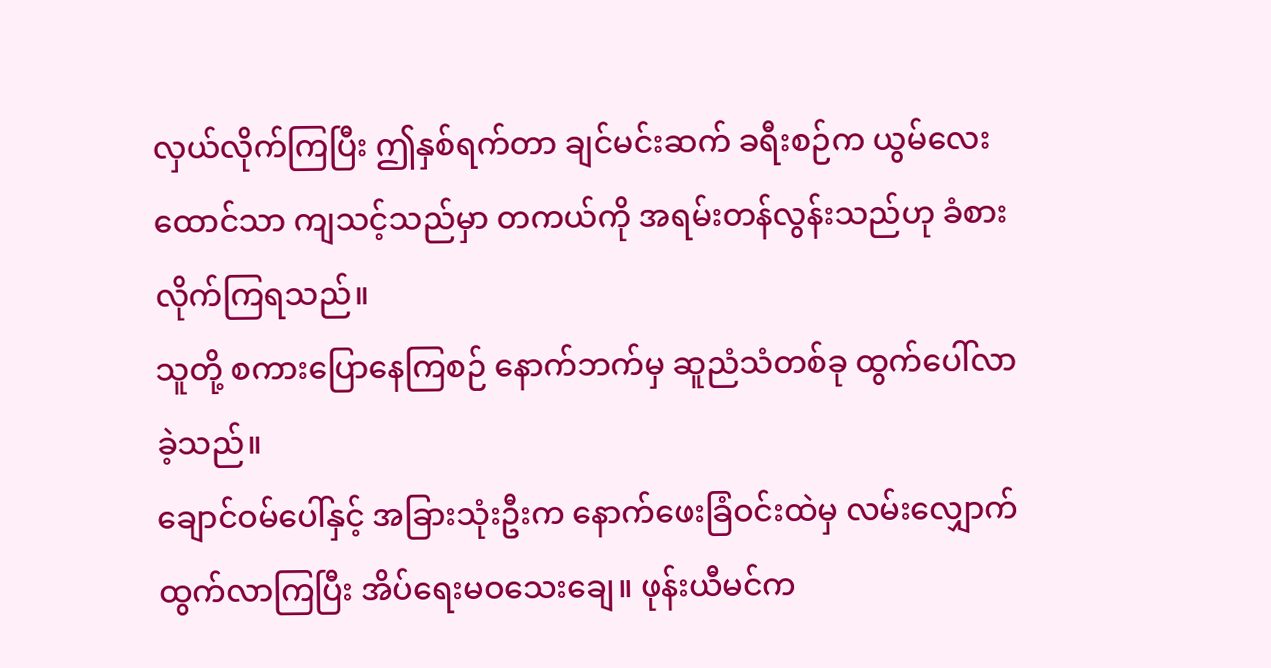လှယ်လိုက်ကြပြီး ဤနှစ်ရက်တာ ချင်မင်းဆက် ခရီးစဉ်က ယွမ်လေးထောင်သာ ကျသင့်သည်မှာ တကယ်ကို အရမ်းတန်လွန်းသည်ဟု ခံစားလိုက်ကြရသည်။
သူတို့ စကားပြောနေကြစဉ် နောက်ဘက်မှ ဆူညံသံတစ်ခု ထွက်ပေါ်လာခဲ့သည်။
ချောင်ဝမ်ပေါ်နှင့် အခြားသုံးဦးက နောက်ဖေးခြံဝင်းထဲမှ လမ်းလျှောက်ထွက်လာကြပြီး အိပ်ရေးမဝသေးချေ။ ဖုန်းယီမင်က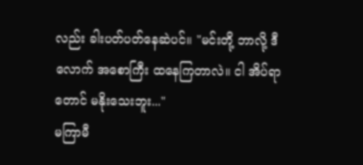လည်း ခါးပတ်ပတ်နေဆဲပင်။ "မင်းတို့ ဘာလို့ ဒီလောက် အစောကြီး ထနေကြတာလဲ။ ငါ အိပ်ရာတောင် မနိုးသေးဘူး..."
မကြာမီ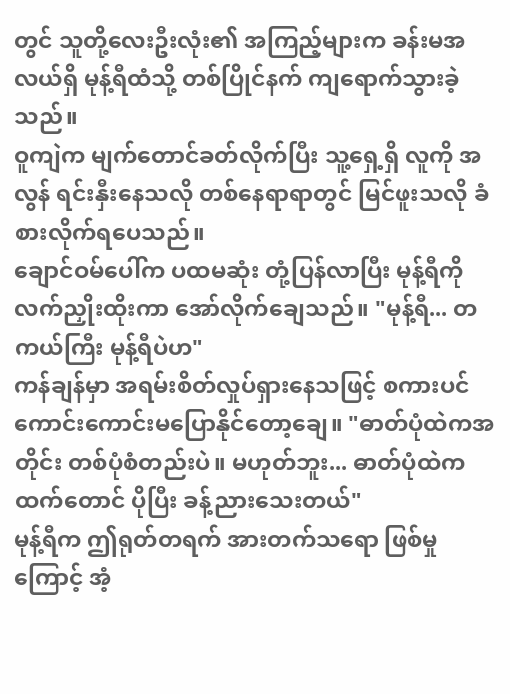တွင် သူတို့လေးဦးလုံး၏ အကြည့်များက ခန်းမအလယ်ရှိ မုန့်ရီထံသို့ တစ်ပြိုင်နက် ကျရောက်သွားခဲ့သည်။
ဝူကျဲက မျက်တောင်ခတ်လိုက်ပြီး သူ့ရှေ့ရှိ လူကို အလွန် ရင်းနှီးနေသလို တစ်နေရာရာတွင် မြင်ဖူးသလို ခံစားလိုက်ရပေသည်။
ချောင်ဝမ်ပေါ်က ပထမဆုံး တုံ့ပြန်လာပြီး မုန့်ရီကို လက်ညှိုးထိုးကာ အော်လိုက်ချေသည်။ "မုန့်ရီ... တကယ်ကြီး မုန့်ရီပဲဟ"
ကန်ချန်မှာ အရမ်းစိတ်လှုပ်ရှားနေသဖြင့် စကားပင် ကောင်းကောင်းမပြောနိုင်တော့ချေ။ "ဓာတ်ပုံထဲကအတိုင်း တစ်ပုံစံတည်းပဲ။ မဟုတ်ဘူး... ဓာတ်ပုံထဲကထက်တောင် ပိုပြီး ခန့်ညားသေးတယ်"
မုန့်ရီက ဤရုတ်တရက် အားတက်သရော ဖြစ်မှုကြောင့် အံ့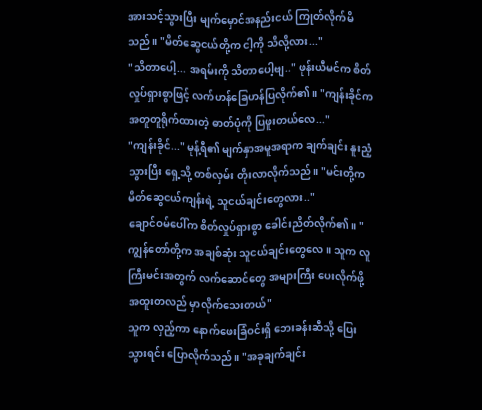အားသင့်သွားပြီး မျက်မှောင်အနည်းငယ် ကြုတ်လိုက်မိသည်။ "မိတ်ဆွေငယ်တို့က ငါ့ကို သိလို့လား..."
"သိတာပေါ့... အရမ်းကို သိတာပေါ့ဗျ.." ဖုန်းယီမင်က စိတ်လှုပ်ရှားစွာဖြင့် လက်ဟန်ခြေဟန်ပြလိုက်၏။ "ကျန်းခိုင်က အတူတူရိုက်ထားတဲ့ ဓာတ်ပုံကို ပြဖူးတယ်လေ..."
"ကျန်းခိုင်..." မုန့်ရီ၏ မျက်နှာအမူအရာက ချက်ချင်း နူးညံ့သွားပြီး ရှေ့သို့ တစ်လှမ်း တိုးလာလိုက်သည်။ "မင်းတို့က မိတ်ဆွေငယ်ကျန်းရဲ့ သူငယ်ချင်းတွေလား.."
ချောင်ဝမ်ပေါ်က စိတ်လှုပ်ရှားစွာ ခေါင်းညိတ်လိုက်၏။ "ကျွန်တော်တို့က အချစ်ဆုံး သူငယ်ချင်းတွေလေ။ သူက လူကြီးမင်းအတွက် လက်ဆောင်တွေ အများကြီး ပေးလိုက်ဖို့ အထူးတလည် မှာလိုက်သေးတယ်"
သူက လှည့်ကာ နောက်ဖေးခြံဝင်းရှိ ဘေးခန်းဆီသို့ ပြေးသွားရင်း ပြောလိုက်သည်။ "အခုချက်ချင်း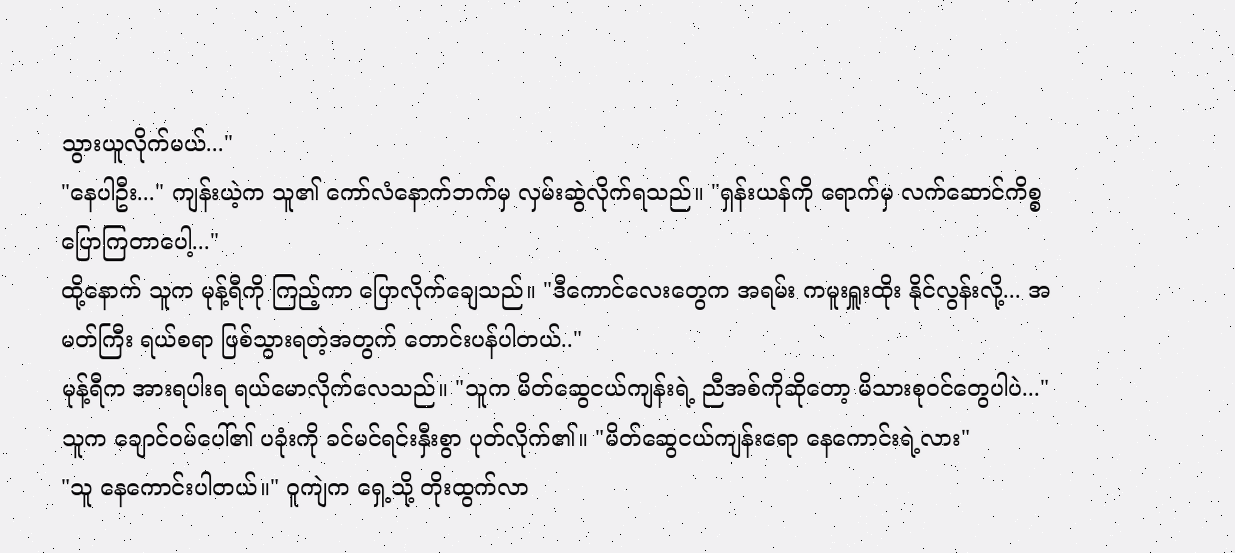သွားယူလိုက်မယ်..."
"နေပါဦး..." ကျန်းယဲ့က သူ၏ ကော်လံနောက်ဘက်မှ လှမ်းဆွဲလိုက်ရသည်။ "ရှန်းယန်ကို ရောက်မှ လက်ဆောင်ကိစ္စ ပြောကြတာပေါ့..."
ထို့နောက် သူက မုန့်ရီကို ကြည့်ကာ ပြောလိုက်ချေသည်။ "ဒီကောင်လေးတွေက အရမ်း ကမူးရှူးထိုး နိုင်လွန်းလို့... အမတ်ကြီး ရယ်စရာ ဖြစ်သွားရတဲ့အတွက် တောင်းပန်ပါတယ်.."
မုန့်ရီက အားရပါးရ ရယ်မောလိုက်လေသည်။ "သူက မိတ်ဆွေငယ်ကျန်းရဲ့ ညီအစ်ကိုဆိုတော့ မိသားစုဝင်တွေပါပဲ..."
သူက ချောင်ဝမ်ပေါ်၏ ပခုံးကို ခင်မင်ရင်းနှီးစွာ ပုတ်လိုက်၏။ "မိတ်ဆွေငယ်ကျန်းရော နေကောင်းရဲ့လား"
"သူ နေကောင်းပါတယ်။" ဝူကျဲက ရှေ့သို့ တိုးထွက်လာ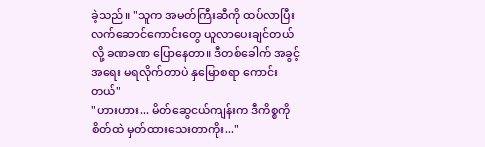ခဲ့သည်။ "သူက အမတ်ကြီးဆီကို ထပ်လာပြီး လက်ဆောင်ကောင်းတွေ ယူလာပေးချင်တယ်လို့ ခဏခဏ ပြောနေတာ။ ဒီတစ်ခေါက် အခွင့်အရေး မရလိုက်တာပဲ နှမြောစရာ ကောင်းတယ်"
"ဟားဟား... မိတ်ဆွေငယ်ကျန်းက ဒီကိစ္စကို စိတ်ထဲ မှတ်ထားသေးတာကိုး..."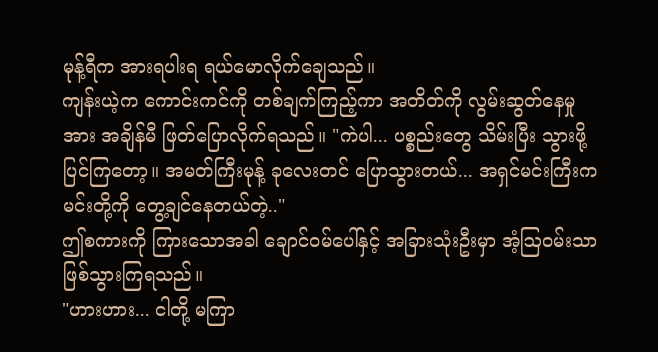မုန့်ရီက အားရပါးရ ရယ်မောလိုက်ချေသည်။
ကျန်းယဲ့က ကောင်းကင်ကို တစ်ချက်ကြည့်ကာ အတိတ်ကို လွမ်းဆွတ်နေမှုအား အချိန်မီ ဖြတ်ပြောလိုက်ရသည်။ "ကဲပါ... ပစ္စည်းတွေ သိမ်းပြီး သွားဖို့ ပြင်ကြတော့။ အမတ်ကြီးမုန့် ခုလေးတင် ပြောသွားတယ်... အရှင်မင်းကြီးက မင်းတို့ကို တွေ့ချင်နေတယ်တဲ့.."
ဤစကားကို ကြားသောအခါ ချောင်ဝမ်ပေါ်နှင့် အခြားသုံးဦးမှာ အံ့ဩဝမ်းသာ ဖြစ်သွားကြရသည်။
"ဟားဟား... ငါတို့ မကြာ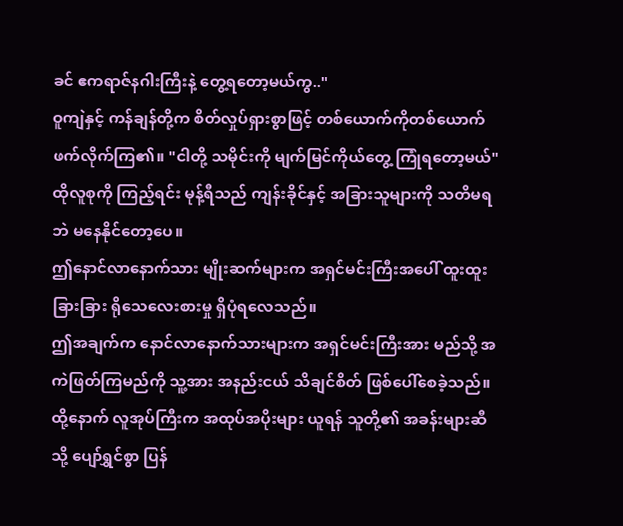ခင် ဧကရာဇ်နဂါးကြီးနဲ့ တွေ့ရတော့မယ်ကွ.."
ဝူကျဲနှင့် ကန်ချန်တို့က စိတ်လှုပ်ရှားစွာဖြင့် တစ်ယောက်ကိုတစ်ယောက် ဖက်လိုက်ကြ၏။ "ငါတို့ သမိုင်းကို မျက်မြင်ကိုယ်တွေ့ ကြုံရတော့မယ်"
ထိုလူစုကို ကြည့်ရင်း မုန့်ရီသည် ကျန်းခိုင်နှင့် အခြားသူများကို သတိမရဘဲ မနေနိုင်တော့ပေ။
ဤနောင်လာနောက်သား မျိုးဆက်များက အရှင်မင်းကြီးအပေါ် ထူးထူးခြားခြား ရိုသေလေးစားမှု ရှိပုံရလေသည်။
ဤအချက်က နောင်လာနောက်သားများက အရှင်မင်းကြီးအား မည်သို့ အကဲဖြတ်ကြမည်ကို သူ့အား အနည်းငယ် သိချင်စိတ် ဖြစ်ပေါ်စေခဲ့သည်။
ထို့နောက် လူအုပ်ကြီးက အထုပ်အပိုးများ ယူရန် သူတို့၏ အခန်းများဆီသို့ ပျော်ရွှင်စွာ ပြန်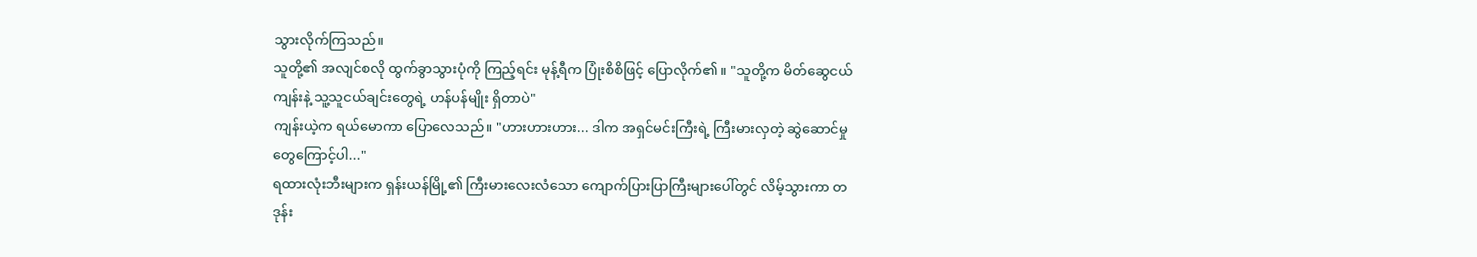သွားလိုက်ကြသည်။
သူတို့၏ အလျင်စလို ထွက်ခွာသွားပုံကို ကြည့်ရင်း မုန့်ရီက ပြုံးစိစိဖြင့် ပြောလိုက်၏။ "သူတို့က မိတ်ဆွေငယ်ကျန်းနဲ့ သူ့သူငယ်ချင်းတွေရဲ့ ဟန်ပန်မျိုး ရှိတာပဲ"
ကျန်းယဲ့က ရယ်မောကာ ပြောလေသည်။ "ဟားဟားဟား... ဒါက အရှင်မင်းကြီးရဲ့ ကြီးမားလှတဲ့ ဆွဲဆောင်မှုတွေကြောင့်ပါ..."
ရထားလုံးဘီးများက ရှန်းယန်မြို့၏ ကြီးမားလေးလံသော ကျောက်ပြားပြာကြီးများပေါ်တွင် လိမ့်သွားကာ တဒုန်း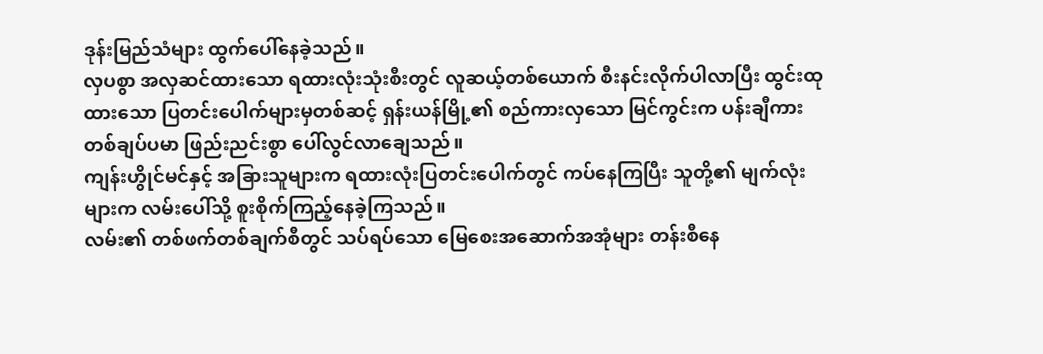ဒုန်းမြည်သံများ ထွက်ပေါ်နေခဲ့သည်။
လှပစွာ အလှဆင်ထားသော ရထားလုံးသုံးစီးတွင် လူဆယ့်တစ်ယောက် စီးနင်းလိုက်ပါလာပြီး ထွင်းထုထားသော ပြတင်းပေါက်များမှတစ်ဆင့် ရှန်းယန်မြို့၏ စည်ကားလှသော မြင်ကွင်းက ပန်းချီကားတစ်ချပ်ပမာ ဖြည်းညင်းစွာ ပေါ်လွင်လာချေသည်။
ကျန်းဟွိုင်မင်နှင့် အခြားသူများက ရထားလုံးပြတင်းပေါက်တွင် ကပ်နေကြပြီး သူတို့၏ မျက်လုံးများက လမ်းပေါ်သို့ စူးစိုက်ကြည့်နေခဲ့ကြသည်။
လမ်း၏ တစ်ဖက်တစ်ချက်စီတွင် သပ်ရပ်သော မြေစေးအဆောက်အအုံများ တန်းစီနေ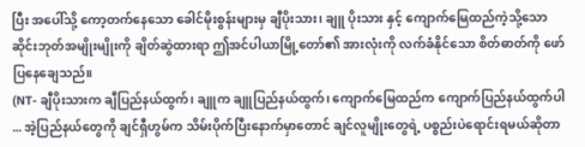ပြီး အပေါ်သို့ ကော့တက်နေသော ခေါင်မိုးစွန်းများမှ ချီပိုးသား၊ ချူ ပိုးသား နှင့် ကျောက်မြေထည်ကဲ့သို့သော ဆိုင်းဘုတ်အမျိုးမျိုးကို ချိတ်ဆွဲထားရာ ဤအင်ပါယာမြို့တော်၏ အားလုံးကို လက်ခံနိုင်သော စိတ်ဓာတ်ကို ဖော်ပြနေချေသည်။
(NT- ချီပိုးသားက ချီပြည်နယ်ထွက်၊ ချူက ချူပြည်နယ်ထွက်၊ ကျောက်မြေထည်က ကျောက်ပြည်နယ်ထွက်ပါ ... အဲ့ပြည်နယ်တွေကို ချင်ရှီဟွမ်က သိမ်းပိုက်ပြီးနောက်မှာတောင် ချင်လူမျိုးတွေရဲ့ ပစ္စည်းပဲရောင်းရမယ်ဆိုတာ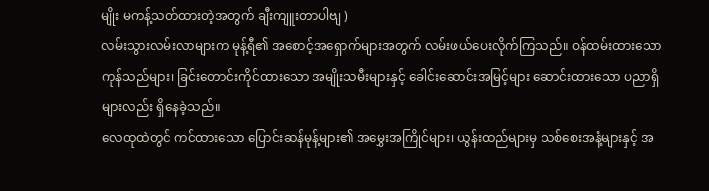မျိုး မကန့်သတ်ထားတဲ့အတွက် ချီးကျူးတာပါဗျ )
လမ်းသွားလမ်းလာများက မုန့်ရီ၏ အစောင့်အရှောက်များအတွက် လမ်းဖယ်ပေးလိုက်ကြသည်။ ဝန်ထမ်းထားသော ကုန်သည်များ၊ ခြင်းတောင်းကိုင်ထားသော အမျိုးသမီးများနှင့် ခေါင်းဆောင်းအမြင့်များ ဆောင်းထားသော ပညာရှိများလည်း ရှိနေခဲ့သည်။
လေထုထဲတွင် ကင်ထားသော ပြောင်းဆန်မုန့်များ၏ အမွှေးအကြိုင်များ၊ ယွန်းထည်များမှ သစ်စေးအနံ့များနှင့် အ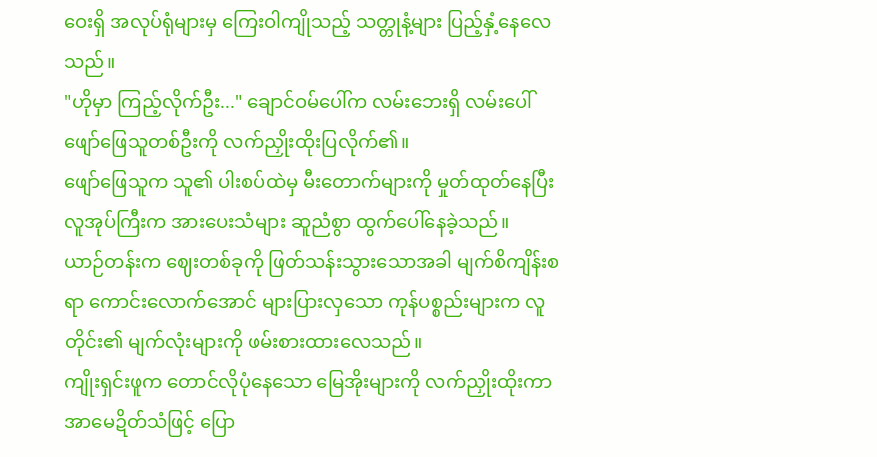ဝေးရှိ အလုပ်ရုံများမှ ကြေးဝါကျိုသည့် သတ္တုနံ့များ ပြည့်နှံ့နေလေသည်။
"ဟိုမှာ ကြည့်လိုက်ဦး..." ချောင်ဝမ်ပေါ်က လမ်းဘေးရှိ လမ်းပေါ် ဖျော်ဖြေသူတစ်ဦးကို လက်ညှိုးထိုးပြလိုက်၏။
ဖျော်ဖြေသူက သူ၏ ပါးစပ်ထဲမှ မီးတောက်များကို မှုတ်ထုတ်နေပြီး လူအုပ်ကြီးက အားပေးသံများ ဆူညံစွာ ထွက်ပေါ်နေခဲ့သည်။
ယာဉ်တန်းက ဈေးတစ်ခုကို ဖြတ်သန်းသွားသောအခါ မျက်စိကျိန်းစရာ ကောင်းလောက်အောင် များပြားလှသော ကုန်ပစ္စည်းများက လူတိုင်း၏ မျက်လုံးများကို ဖမ်းစားထားလေသည်။
ကျိုးရှင်းဖူက တောင်လိုပုံနေသော မြေအိုးများကို လက်ညှိုးထိုးကာ အာမေဍိတ်သံဖြင့် ပြော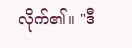လိုက်၏။ "ဒီ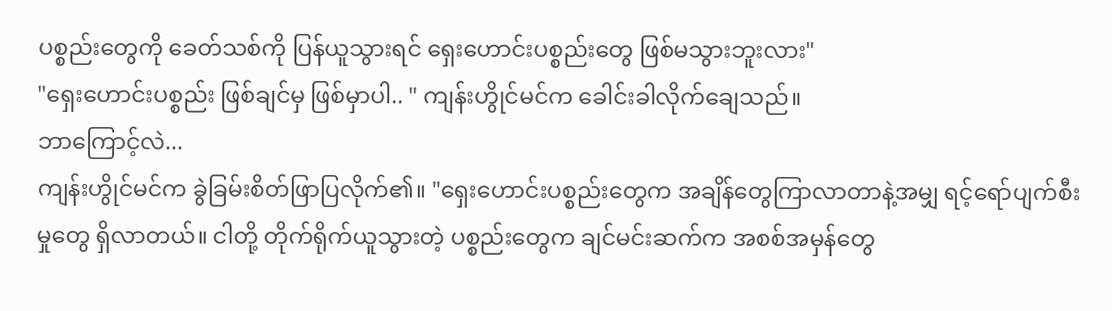ပစ္စည်းတွေကို ခေတ်သစ်ကို ပြန်ယူသွားရင် ရှေးဟောင်းပစ္စည်းတွေ ဖြစ်မသွားဘူးလား"
"ရှေးဟောင်းပစ္စည်း ဖြစ်ချင်မှ ဖြစ်မှာပါ.. " ကျန်းဟွိုင်မင်က ခေါင်းခါလိုက်ချေသည်။
ဘာကြောင့်လဲ...
ကျန်းဟွိုင်မင်က ခွဲခြမ်းစိတ်ဖြာပြလိုက်၏။ "ရှေးဟောင်းပစ္စည်းတွေက အချိန်တွေကြာလာတာနဲ့အမျှ ရင့်ရော်ပျက်စီးမှုတွေ ရှိလာတယ်။ ငါတို့ တိုက်ရိုက်ယူသွားတဲ့ ပစ္စည်းတွေက ချင်မင်းဆက်က အစစ်အမှန်တွေ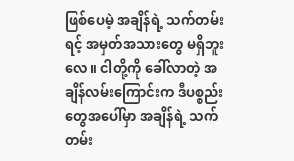ဖြစ်ပေမဲ့ အချိန်ရဲ့ သက်တမ်းရင့် အမှတ်အသားတွေ မရှိဘူးလေ။ ငါတို့ကို ခေါ်လာတဲ့ အချိန်လမ်းကြောင်းက ဒီပစ္စည်းတွေအပေါ်မှာ အချိန်ရဲ့ သက်တမ်း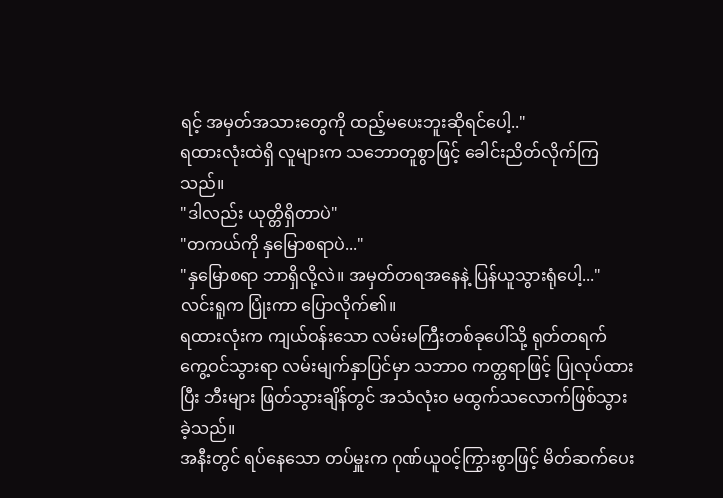ရင့် အမှတ်အသားတွေကို ထည့်မပေးဘူးဆိုရင်ပေါ့.."
ရထားလုံးထဲရှိ လူများက သဘောတူစွာဖြင့် ခေါင်းညိတ်လိုက်ကြသည်။
"ဒါလည်း ယုတ္တိရှိတာပဲ"
"တကယ်ကို နှမြောစရာပဲ..."
"နှမြောစရာ ဘာရှိလို့လဲ။ အမှတ်တရအနေနဲ့ ပြန်ယူသွားရုံပေါ့..." လင်းရူက ပြုံးကာ ပြောလိုက်၏။
ရထားလုံးက ကျယ်ဝန်းသော လမ်းမကြီးတစ်ခုပေါ်သို့ ရုတ်တရက် ကွေ့ဝင်သွားရာ လမ်းမျက်နှာပြင်မှာ သဘာဝ ကတ္တရာဖြင့် ပြုလုပ်ထားပြီး ဘီးများ ဖြတ်သွားချိန်တွင် အသံလုံးဝ မထွက်သလောက်ဖြစ်သွားခဲ့သည်။
အနီးတွင် ရပ်နေသော တပ်မှူးက ဂုဏ်ယူဝင့်ကြွားစွာဖြင့် မိတ်ဆက်ပေး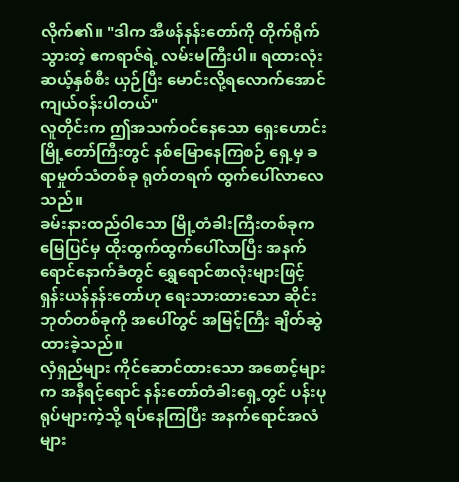လိုက်၏။ "ဒါက အီဖန်နန်းတော်ကို တိုက်ရိုက်သွားတဲ့ ဧကရာဇ်ရဲ့ လမ်းမကြီးပါ။ ရထားလုံး ဆယ့်နှစ်စီး ယှဉ်ပြီး မောင်းလို့ရလောက်အောင် ကျယ်ဝန်းပါတယ်"
လူတိုင်းက ဤအသက်ဝင်နေသော ရှေးဟောင်းမြို့တော်ကြီးတွင် နစ်မြောနေကြစဉ် ရှေ့မှ ခရာမှုတ်သံတစ်ခု ရုတ်တရက် ထွက်ပေါ်လာလေသည်။
ခမ်းနားထည်ဝါသော မြို့တံခါးကြီးတစ်ခုက မြေပြင်မှ ထိုးထွက်ထွက်ပေါ်လာပြီး အနက်ရောင်နောက်ခံတွင် ရွှေရောင်စာလုံးများဖြင့် ရှန်းယန်နန်းတော်ဟု ရေးသားထားသော ဆိုင်းဘုတ်တစ်ခုကို အပေါ်တွင် အမြင့်ကြီး ချိတ်ဆွဲထားခဲ့သည်။
လှံရှည်များ ကိုင်ဆောင်ထားသော အစောင့်များက အနီရင့်ရောင် နန်းတော်တံခါးရှေ့တွင် ပန်းပုရုပ်များကဲ့သို့ ရပ်နေကြပြီး အနက်ရောင်အလံများ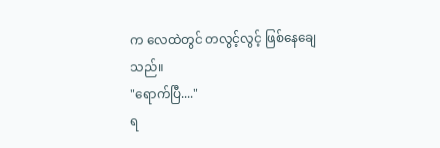က လေထဲတွင် တလွင့်လွင့် ဖြစ်နေချေသည်။
"ရောက်ပြီ...."
ရ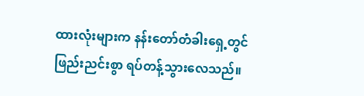ထားလုံးများက နန်းတော်တံခါးရှေ့တွင် ဖြည်းညင်းစွာ ရပ်တန့်သွားလေသည်။